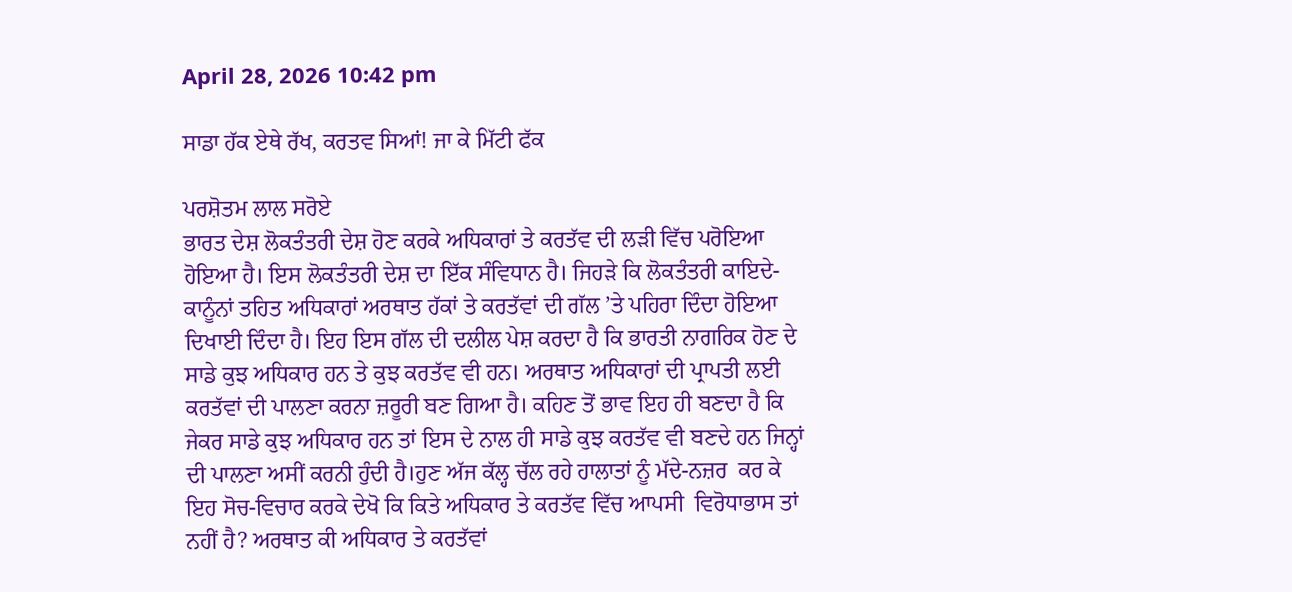April 28, 2026 10:42 pm

ਸਾਡਾ ਹੱਕ ਏਥੇ ਰੱਖ, ਕਰਤਵ ਸਿਆਂ! ਜਾ ਕੇ ਮਿੱਟੀ ਫੱਕ

ਪਰਸ਼ੋਤਮ ਲਾਲ ਸਰੋਏ
ਭਾਰਤ ਦੇਸ਼ ਲੋਕਤੰਤਰੀ ਦੇਸ਼ ਹੋਣ ਕਰਕੇ ਅਧਿਕਾਰਾਂ ਤੇ ਕਰਤੱਵ ਦੀ ਲੜੀ ਵਿੱਚ ਪਰੋਇਆ ਹੋਇਆ ਹੈ। ਇਸ ਲੋਕਤੰਤਰੀ ਦੇਸ਼ ਦਾ ਇੱਕ ਸੰਵਿਧਾਨ ਹੈ। ਜਿਹੜੇ ਕਿ ਲੋਕਤੰਤਰੀ ਕਾਇਦੇ-ਕਾਨੂੰਨਾਂ ਤਹਿਤ ਅਧਿਕਾਰਾਂ ਅਰਥਾਤ ਹੱਕਾਂ ਤੇ ਕਰਤੱਵਾਂ ਦੀ ਗੱਲ ’ਤੇ ਪਹਿਰਾ ਦਿੰਦਾ ਹੋਇਆ ਦਿਖਾਈ ਦਿੰਦਾ ਹੈ। ਇਹ ਇਸ ਗੱਲ ਦੀ ਦਲੀਲ ਪੇਸ਼ ਕਰਦਾ ਹੈ ਕਿ ਭਾਰਤੀ ਨਾਗਰਿਕ ਹੋਣ ਦੇ ਸਾਡੇ ਕੁਝ ਅਧਿਕਾਰ ਹਨ ਤੇ ਕੁਝ ਕਰਤੱਵ ਵੀ ਹਨ। ਅਰਥਾਤ ਅਧਿਕਾਰਾਂ ਦੀ ਪ੍ਰਾਪਤੀ ਲਈ ਕਰਤੱਵਾਂ ਦੀ ਪਾਲਣਾ ਕਰਨਾ ਜ਼ਰੂਰੀ ਬਣ ਗਿਆ ਹੈ। ਕਹਿਣ ਤੋਂ ਭਾਵ ਇਹ ਹੀ ਬਣਦਾ ਹੈ ਕਿ ਜੇਕਰ ਸਾਡੇ ਕੁਝ ਅਧਿਕਾਰ ਹਨ ਤਾਂ ਇਸ ਦੇ ਨਾਲ ਹੀ ਸਾਡੇ ਕੁਝ ਕਰਤੱਵ ਵੀ ਬਣਦੇ ਹਨ ਜਿਨ੍ਹਾਂ ਦੀ ਪਾਲਣਾ ਅਸੀਂ ਕਰਨੀ ਹੁੰਦੀ ਹੈ।ਹੁਣ ਅੱਜ ਕੱਲ੍ਹ ਚੱਲ ਰਹੇ ਹਾਲਾਤਾਂ ਨੂੰ ਮੱਦੇ-ਨਜ਼ਰ  ਕਰ ਕੇ ਇਹ ਸੋਚ-ਵਿਚਾਰ ਕਰਕੇ ਦੇਖੋ ਕਿ ਕਿਤੇ ਅਧਿਕਾਰ ਤੇ ਕਰਤੱਵ ਵਿੱਚ ਆਪਸੀ  ਵਿਰੋਧਾਭਾਸ ਤਾਂ ਨਹੀਂ ਹੈ? ਅਰਥਾਤ ਕੀ ਅਧਿਕਾਰ ਤੇ ਕਰਤੱਵਾਂ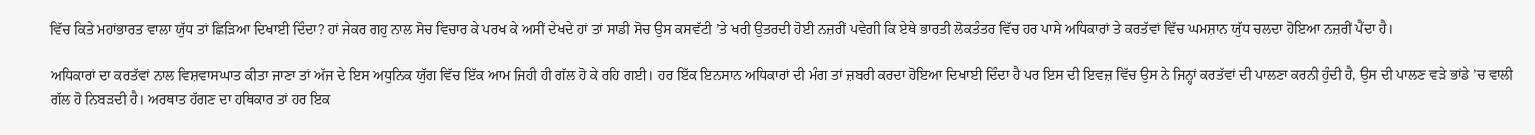ਵਿੱਚ ਕਿਤੇ ਮਹਾਂਭਾਰਤ ਵਾਲਾ ਯੁੱਧ ਤਾਂ ਛਿੜਿਆ ਦਿਖਾਈ ਦਿੰਦਾ? ਹਾਂ ਜੇਕਰ ਗਹੁ ਨਾਲ ਸੋਚ ਵਿਚਾਰ ਕੇ ਪਰਖ ਕੇ ਅਸੀਂ ਦੇਖਦੇ ਹਾਂ ਤਾਂ ਸਾਡੀ ਸੋਚ ਉਸ ਕਸਵੱਟੀ ’ਤੇ ਖਰੀ ਉਤਰਦੀ ਹੋਈ ਨਜ਼ਰੀਂ ਪਵੇਗੀ ਕਿ ਏਥੇ ਭਾਰਤੀ ਲੋਕਤੰਤਰ ਵਿੱਚ ਹਰ ਪਾਸੇ ਅਧਿਕਾਰਾਂ ਤੇ ਕਰਤੱਵਾਂ ਵਿੱਚ ਘਮਸ਼ਾਨ ਯੁੱਧ ਚਲਦਾ ਹੋਇਆ ਨਜ਼ਰੀਂ ਪੈਂਦਾ ਹੈ।

ਅਧਿਕਾਰਾਂ ਦਾ ਕਰਤੱਵਾਂ ਨਾਲ ਵਿਸ਼ਵਾਸਘਾਤ ਕੀਤਾ ਜਾਣਾ ਤਾਂ ਅੱਜ ਦੇ ਇਸ ਅਧੁਨਿਕ ਯੁੱਗ ਵਿੱਚ ਇੱਕ ਆਮ ਜਿਹੀ ਹੀ ਗੱਲ ਹੋ ਕੇ ਰਹਿ ਗਈ। ਹਰ ਇੱਕ ਇਨਸਾਨ ਅਧਿਕਾਰਾਂ ਦੀ ਮੰਗ ਤਾਂ ਜ਼ਬਰੀ ਕਰਦਾ ਹੋਇਆ ਦਿਖਾਈ ਦਿੰਦਾ ਹੈ ਪਰ ਇਸ ਦੀ ਇਵਜ਼ ਵਿੱਚ ਉਸ ਨੇ ਜਿਨ੍ਹਾਂ ਕਰਤੱਵਾਂ ਦੀ ਪਾਲਣਾ ਕਰਨੀ ਹੁੰਦੀ ਹੈ, ਉਸ ਦੀ ਪਾਲਣ ਵੜੇ ਭਾਂਡੇ ’ਚ ਵਾਲੀ ਗੱਲ ਹੋ ਨਿਬੜਦੀ ਹੈ। ਅਰਥਾਤ ਹੱਗਣ ਦਾ ਹਥਿਕਾਰ ਤਾਂ ਹਰ ਇਕ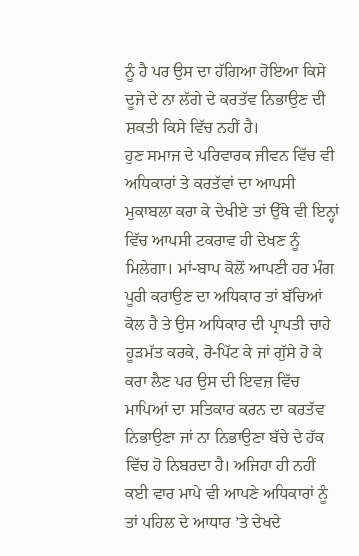ਨੂੰ ਹੈ ਪਰ ਉਸ ਦਾ ਹੱਗਿਆ ਹੋਇਆ ਕਿਸੇ ਦੂਜੇ ਦੇ ਨਾ ਲੱਗੇ ਦੇ ਕਰਤੱਵ ਨਿਭਾਉਣ ਦੀ ਸ਼ਕਤੀ ਕਿਸੇ ਵਿੱਚ ਨਹੀਂ ਹੈ।
ਹੁਣ ਸਮਾਜ ਦੇ ਪਰਿਵਾਰਕ ਜੀਵਨ ਵਿੱਚ ਵੀ ਅਧਿਕਾਰਾਂ ਤੇ ਕਰਤੱਵਾਂ ਦਾ ਆਪਸੀ ਮੁਕਾਬਲਾ ਕਰਾ ਕੇ ਦੇਖੀਏ ਤਾਂ ਉੱਥੇ ਵੀ ਇਨ੍ਹਾਂ ਵਿੱਚ ਆਪਸੀ ਟਕਰਾਵ ਹੀ ਦੇਖਣ ਨੂੰ ਮਿਲੇਗਾ। ਮਾਂ-ਬਾਪ ਕੋਲੋਂ ਆਪਣੀ ਹਰ ਮੰਗ ਪੂਰੀ ਕਰਾਉਣ ਦਾ ਅਧਿਕਾਰ ਤਾਂ ਬੱਚਿਆਂ ਕੋਲ ਹੈ ਤੇ ਉਸ ਅਧਿਕਾਰ ਦੀ ਪ੍ਰਾਪਤੀ ਚਾਹੇ ਹੂੜਮੱਤ ਕਰਕੇ, ਰੋ-ਪਿੱਟ ਕੇ ਜਾਂ ਗੁੱਸੇ ਹੋ ਕੇ ਕਰਾ ਲੈਣ ਪਰ ਉਸ ਦੀ ਇਵਜ਼ ਵਿੱਚ ਮਾਪਿਆਂ ਦਾ ਸਤਿਕਾਰ ਕਰਨ ਦਾ ਕਰਤੱਵ ਨਿਭਾਉਣਾ ਜਾਂ ਨਾ ਨਿਭਾਉਣਾ ਬੱਚੇ ਦੇ ਹੱਕ ਵਿੱਚ ਹੋ ਨਿਬਰਦਾ ਹੈ। ਅਜਿਹਾ ਹੀ ਨਹੀਂ ਕਈ ਵਾਰ ਮਾਪੇ ਵੀ ਆਪਣੇ ਅਧਿਕਾਰਾਂ ਨੂੰ ਤਾਂ ਪਹਿਲ ਦੇ ਆਧਾਰ ’ਤੇ ਦੇਖਦੇ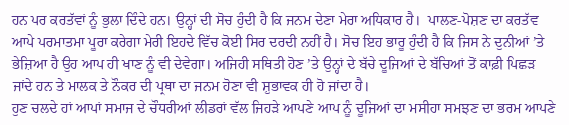ਹਨ ਪਰ ਕਰਤੱਵਾਂ ਨੂੰ ਭੁਲਾ ਦਿੰਦੇ ਹਨ। ਉਨ੍ਹਾਂ ਦੀ ਸੋਚ ਹੁੰਦੀ ਹੈ ਕਿ ਜਨਮ ਦੇਣਾ ਮੇਰਾ ਅਧਿਕਾਰ ਹੈ।  ਪਾਲਣ-ਪੋਸ਼ਣ ਦਾ ਕਰਤੱਵ ਆਪੇ ਪਰਮਾਤਮਾ ਪੂਰਾ ਕਰੇਗਾ ਮੇਰੀ ਇਹਦੇ ਵਿੱਚ ਕੋਈ ਸਿਰ ਦਰਦੀ ਨਹੀਂ ਹੈ। ਸੋਚ ਇਹ ਭਾਰੂ ਹੁੰਦੀ ਹੈ ਕਿ ਜਿਸ ਨੇ ਦੁਨੀਆਂ ’ਤੇ ਭੇਜ਼ਿਆ ਹੈ ਉਹ ਆਪ ਹੀ ਖਾਣ ਨੂੰ ਵੀ ਦੇਵੇਗਾ। ਅਜਿਹੀ ਸਥਿਤੀ ਹੋਣ ’ਤੇ ਉਨ੍ਹਾਂ ਦੇ ਬੱਚੇ ਦੂਜਿਆਂ ਦੇ ਬੱਚਿਆਂ ਤੋਂ ਕਾਫ਼ੀ ਪਿਛੜ ਜਾਂਦੇ ਹਨ ਤੇ ਮਾਲਕ ਤੇ ਨੌਕਰ ਦੀ ਪ੍ਰਥਾ ਦਾ ਜਨਮ ਹੋਣਾ ਵੀ ਸ਼ੁਭਾਵਕ ਹੀ ਹੋ ਜਾਂਦਾ ਹੈ।
ਹੁਣ ਚਲਦੇ ਹਾਂ ਆਪਾਂ ਸਮਾਜ ਦੇ ਚੌਧਰੀਆਂ ਲੀਡਰਾਂ ਵੱਲ ਜਿਹੜੇ ਆਪਣੇ ਆਪ ਨੂੰ ਦੂਜਿਆਂ ਦਾ ਮਸੀਹਾ ਸਮਝਣ ਦਾ ਭਰਮ ਆਪਣੇ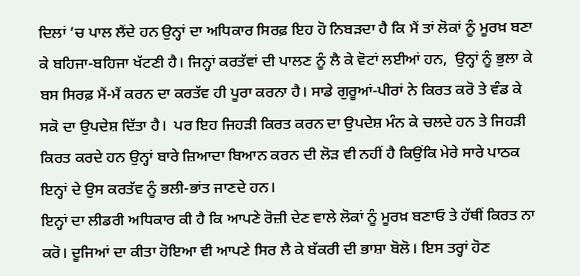ਦਿਲਾਂ ’ਚ ਪਾਲ ਲੈਂਦੇ ਹਨ ਉਨ੍ਹਾਂ ਦਾ ਅਧਿਕਾਰ ਸਿਰਫ਼ ਇਹ ਹੋ ਨਿਬੜਦਾ ਹੈ ਕਿ ਮੈਂ ਤਾਂ ਲੋਕਾਂ ਨੂੰ ਮੂਰਖ਼ ਬਣਾ ਕੇ ਬਹਿਜਾ-ਬਹਿਜਾ ਖੱਟਣੀ ਹੈ। ਜਿਨ੍ਹਾਂ ਕਰਤੱਵਾਂ ਦੀ ਪਾਲਣ ਨੂੰ ਲੈ ਕੇ ਵੋਟਾਂ ਲਈਆਂ ਹਨ,  ਉਨ੍ਹਾਂ ਨੂੰ ਭੁਲਾ ਕੇ ਬਸ ਸਿਰਫ਼ ਮੈਂ-ਮੈਂ ਕਰਨ ਦਾ ਕਰਤੱਵ ਹੀ ਪੂਰਾ ਕਰਨਾ ਹੈ। ਸਾਡੇ ਗੁਰੂਆਂ-ਪੀਰਾਂ ਨੇ ਕਿਰਤ ਕਰੋ ਤੇ ਵੰਡ ਕੇ ਸਕੋ ਦਾ ਉਪਦੇਸ਼ ਦਿੱਤਾ ਹੈ।  ਪਰ ਇਹ ਜਿਹੜੀ ਕਿਰਤ ਕਰਨ ਦਾ ਉਪਦੇਸ਼ ਮੰਨ ਕੇ ਚਲਦੇ ਹਨ ਤੇ ਜਿਹੜੀ ਕਿਰਤ ਕਰਦੇ ਹਨ ਉਨ੍ਹਾਂ ਬਾਰੇ ਜ਼ਿਆਦਾ ਬਿਆਨ ਕਰਨ ਦੀ ਲੋੜ ਵੀ ਨਹੀਂ ਹੈ ਕਿਉਂਕਿ ਮੇਰੇ ਸਾਰੇ ਪਾਠਕ ਇਨ੍ਹਾਂ ਦੇ ਉਸ ਕਰਤੱਵ ਨੂੰ ਭਲੀ-ਭਾਂਤ ਜਾਣਦੇ ਹਨ।
ਇਨ੍ਹਾਂ ਦਾ ਲੀਡਰੀ ਅਧਿਕਾਰ ਕੀ ਹੈ ਕਿ ਆਪਣੇ ਰੋਜ਼ੀ ਦੇਣ ਵਾਲੇ ਲੋਕਾਂ ਨੂੰ ਮੂਰਖ਼ ਬਣਾਓ ਤੇ ਹੱਥੀਂ ਕਿਰਤ ਨਾ ਕਰੋ। ਦੂਜਿਆਂ ਦਾ ਕੀਤਾ ਹੋਇਆ ਵੀ ਆਪਣੇ ਸਿਰ ਲੈ ਕੇ ਬੱਕਰੀ ਦੀ ਭਾਸ਼ਾ ਬੋਲੋ। ਇਸ ਤਰ੍ਹਾਂ ਹੋਣ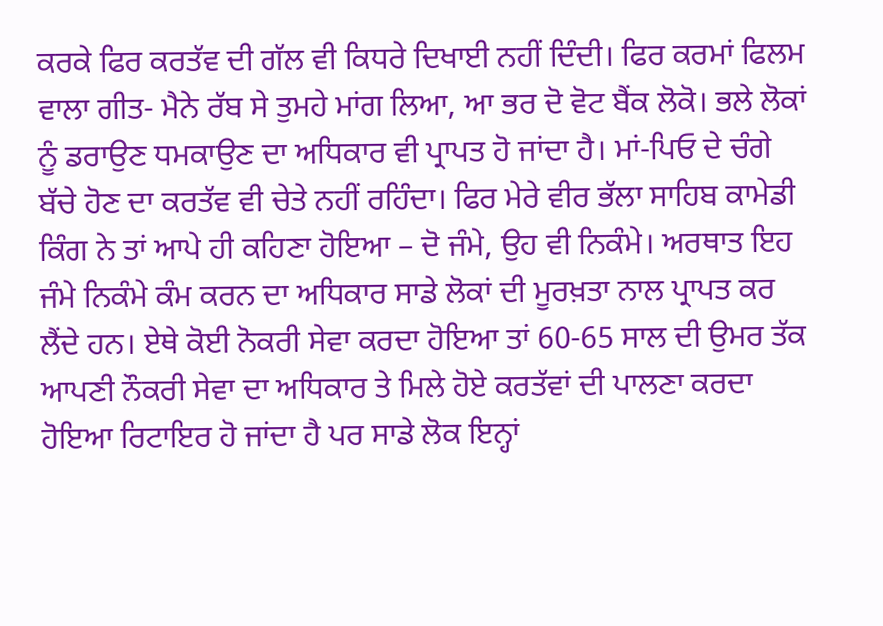ਕਰਕੇ ਫਿਰ ਕਰਤੱਵ ਦੀ ਗੱਲ ਵੀ ਕਿਧਰੇ ਦਿਖਾਈ ਨਹੀਂ ਦਿੰਦੀ। ਫਿਰ ਕਰਮਾਂ ਫਿਲਮ ਵਾਲਾ ਗੀਤ- ਮੈਨੇ ਰੱਬ ਸੇ ਤੁਮਹੇ ਮਾਂਗ ਲਿਆ, ਆ ਭਰ ਦੋ ਵੋਟ ਬੈਂਕ ਲੋਕੋ। ਭਲੇ ਲੋਕਾਂ ਨੂੰ ਡਰਾਉਣ ਧਮਕਾਉਣ ਦਾ ਅਧਿਕਾਰ ਵੀ ਪ੍ਰਾਪਤ ਹੋ ਜਾਂਦਾ ਹੈ। ਮਾਂ-ਪਿਓ ਦੇ ਚੰਗੇ ਬੱਚੇ ਹੋਣ ਦਾ ਕਰਤੱਵ ਵੀ ਚੇਤੇ ਨਹੀਂ ਰਹਿੰਦਾ। ਫਿਰ ਮੇਰੇ ਵੀਰ ਭੱਲਾ ਸਾਹਿਬ ਕਾਮੇਡੀ ਕਿੰਗ ਨੇ ਤਾਂ ਆਪੇ ਹੀ ਕਹਿਣਾ ਹੋਇਆ – ਦੋ ਜੰਮੇ, ਉਹ ਵੀ ਨਿਕੰਮੇ। ਅਰਥਾਤ ਇਹ ਜੰਮੇ ਨਿਕੰਮੇ ਕੰਮ ਕਰਨ ਦਾ ਅਧਿਕਾਰ ਸਾਡੇ ਲੋਕਾਂ ਦੀ ਮੂਰਖ਼ਤਾ ਨਾਲ ਪ੍ਰਾਪਤ ਕਰ ਲੈਂਦੇ ਹਨ। ਏਥੇ ਕੋਈ ਨੋਕਰੀ ਸੇਵਾ ਕਰਦਾ ਹੋਇਆ ਤਾਂ 60-65 ਸਾਲ ਦੀ ਉਮਰ ਤੱਕ ਆਪਣੀ ਨੌਕਰੀ ਸੇਵਾ ਦਾ ਅਧਿਕਾਰ ਤੇ ਮਿਲੇ ਹੋਏ ਕਰਤੱਵਾਂ ਦੀ ਪਾਲਣਾ ਕਰਦਾ ਹੋਇਆ ਰਿਟਾਇਰ ਹੋ ਜਾਂਦਾ ਹੈ ਪਰ ਸਾਡੇ ਲੋਕ ਇਨ੍ਹਾਂ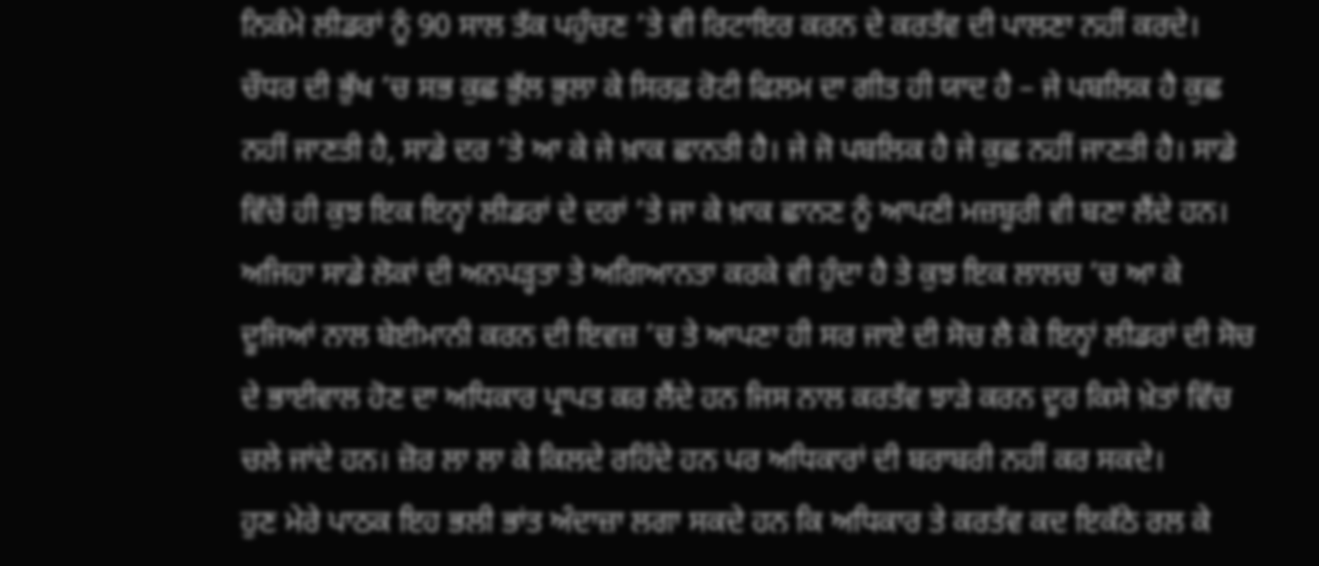ਨਿਕੰਮੇ ਲੀਡਰਾਂ ਨੂੰ 90 ਸਾਲ ਤੱਕ ਪਹੁੰਚਣ ’ਤੇ ਵੀ ਰਿਟਾਇਰ ਕਰਨ ਦੇ ਕਰਤੱਵ ਦੀ ਪਾਲਣਾ ਨਹੀਂ ਕਰਦੇ।
ਚੌਧਰ ਦੀ ਭੁੱਖ ’ਚ ਸਭ ਕੁਛ ਭੁੱਲ ਭੁਲਾ ਕੇ ਸਿਰਫ਼ ਰੋਟੀ ਫਿਲਮ ਦਾ ਗੀਤ ਹੀ ਯਾਦ ਹੈ – ਜੇ ਪਬਲਿਕ ਹੈ ਕੁਛ ਨਹੀਂ ਜਾਣਤੀ ਹੈ, ਸਾਡੇ ਦਰ ’ਤੇ ਆ ਕੇ ਜੇ ਖ਼ਾਕ ਛਾਨਤੀ ਹੈ। ਜੇ ਜੋ ਪਬਲਿਕ ਹੈ ਜੇ ਕੁਛ ਨਹੀਂ ਜਾਣਤੀ ਹੈ। ਸਾਡੇ ਵਿੱਚੋਂ ਹੀ ਕੁਝ ਇਕ ਇਨ੍ਹਾਂ ਲੀਡਰਾਂ ਦੇ ਦਰਾਂ ’ਤੇ ਜਾ ਕੇ ਖ਼ਾਕ ਛਾਨਣ ਨੂੰ ਆਪਣੀ ਮਜ਼ਬੂਰੀ ਵੀ ਬਣਾ ਲੈਂਦੇ ਹਨ। ਅਜਿਹਾ ਸਾਡੇ ਲੋਕਾਂ ਦੀ ਅਨਪੜ੍ਹਤਾ ਤੇ ਅਗਿਆਨਤਾ ਕਰਕੇ ਵੀ ਹੁੰਦਾ ਹੈ ਤੇ ਕੁਝ ਇਕ ਲਾਲਚ ’ਚ ਆ ਕੇ ਦੂਜਿਆਂ ਨਾਲ ਬੇਈਮਾਨੀ ਕਰਨ ਦੀ ਇਵਜ਼ ’ਚ ਤੇ ਆਪਣਾ ਹੀ ਸਰ ਜਾਏ ਦੀ ਸੋਚ ਲੈ ਕੇ ਇਨ੍ਹਾਂ ਲੀਡਰਾਂ ਦੀ ਸੋਚ ਦੇ ਭਾਈਵਾਲ ਹੋਣ ਦਾ ਅਧਿਕਾਰ ਪ੍ਰਾਪਤ ਕਰ ਲੈਂਦੇ ਹਨ ਜਿਸ ਨਾਲ ਕਰਤੱਵ ਝਾੜੇ ਕਰਨ ਦੂਰ ਕਿਸੇ ਖ਼ੇਤਾਂ ਵਿੱਚ ਚਲੇ ਜਾਂਦੇ ਹਨ। ਜ਼ੋਰ ਲਾ ਲਾ ਕੇ ਕਿਲਦੇ ਰਹਿੰਦੇ ਹਨ ਪਰ ਅਧਿਕਾਰਾਂ ਦੀ ਬਰਾਬਰੀ ਨਹੀਂ ਕਰ ਸਕਦੇ।
ਹੁਣ ਮੇਰੇ ਪਾਠਕ ਇਹ ਭਲੀ ਭਾਂਤ ਅੰਦਾਜ਼ਾ ਲਗਾ ਸਕਦੇ ਹਨ ਕਿ ਅਧਿਕਾਰ ਤੇ ਕਰਤੱਵ ਕਦ ਇਕੱਠੇ ਰਲ ਕੇ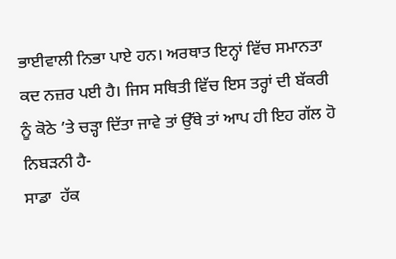ਭਾਈਵਾਲੀ ਨਿਭਾ ਪਾਏ ਹਨ। ਅਰਥਾਤ ਇਨ੍ਹਾਂ ਵਿੱਚ ਸਮਾਨਤਾ ਕਦ ਨਜ਼ਰ ਪਈ ਹੈ। ਜਿਸ ਸਥਿਤੀ ਵਿੱਚ ਇਸ ਤਰ੍ਹਾਂ ਦੀ ਬੱਕਰੀ ਨੂੰ ਕੋਠੇ ’ਤੇ ਚੜ੍ਹਾ ਦਿੱਤਾ ਜਾਵੇ ਤਾਂ ਉੱਥੇ ਤਾਂ ਆਪ ਹੀ ਇਹ ਗੱਲ ਹੋ ਨਿਬੜਨੀ ਹੈ-
ਸਾਡਾ  ਹੱਕ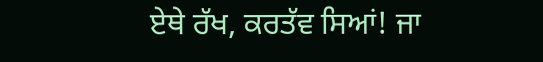ਏਥੇ ਰੱਖ, ਕਰਤੱਵ ਸਿਆਂ! ਜਾ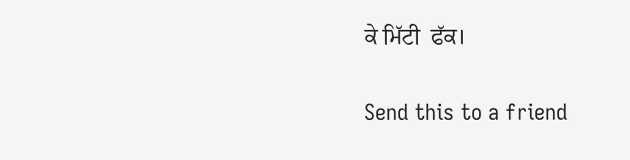ਕੇ ਮਿੱਟੀ  ਫੱਕ।

Send this to a friend